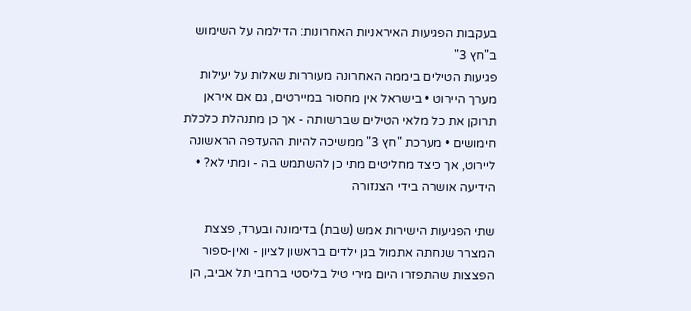בעקבות הפגיעות האיראניות האחרונות: הדילמה על השימוש ב"חץ 3"
פגיעות הטילים ביממה האחרונה מעוררות שאלות על יעילות מערך היירוט • בישראל אין מחסור במיירטים, גם אם איראן תרוקן את כל מלאי הטילים שברשותה - אך כן מתנהלת כלכלת חימושים • מערכת "חץ 3" ממשיכה להיות ההעדפה הראשונה ליירוט, אך כיצד מחליטים מתי כן להשתמש בה - ומתי לא? • הידיעה אושרה בידי הצנזורה

שתי הפגיעות הישירות אמש (שבת) בדימונה ובערד, פצצת המצרר שנחתה אתמול בגן ילדים בראשון לציון - ואין-ספור הפצצות שהתפזרו היום מירי טיל בליסטי ברחבי תל אביב, הן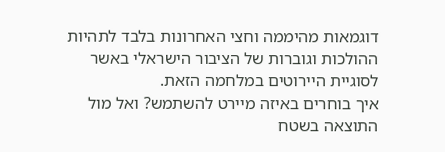דוגמאות מהיממה וחצי האחרונות בלבד לתהיות ההולכות וגוברות של הציבור הישראלי באשר לסוגיית היירוטים במלחמה הזאת.
איך בוחרים באיזה מיירט להשתמש? ואל מול התוצאה בשטח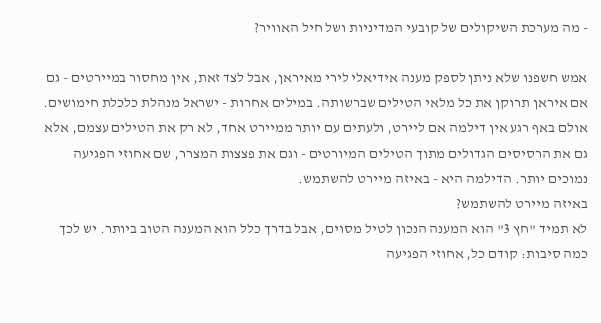- מה מערכת השיקולים של קובעי המדיניות ושל חיל האוויר?

אמש חשפנו שלא ניתן לספק מענה אידיאלי לירי מאיראן, אבל לצד זאת, אין מחסור במיירטים - גם אם איראן תרוקן את כל מלאי הטילים שברשותה. במילים אחרות - ישראל מנהלת כלכלת חימושים. אולם באף רגע אין דילמה אם ליירט, ולעתים עם יותר ממיירט אחד, לא רק את הטילים עצמם, אלא גם את הרסיסים הגדולים מתוך הטילים המיורטים - וגם את פצצות המצרר, שם אחוזי הפגיעה נמוכים יותר. הדילמה היא - באיזה מיירט להשתמש.
באיזה מיירט להשתמש?
לא תמיד "חץ 3" הוא המענה הנכון לטיל מסוים, אבל בדרך כלל הוא המענה הטוב ביותר. יש לכך כמה סיבות: קודם כל, אחוזי הפגיעה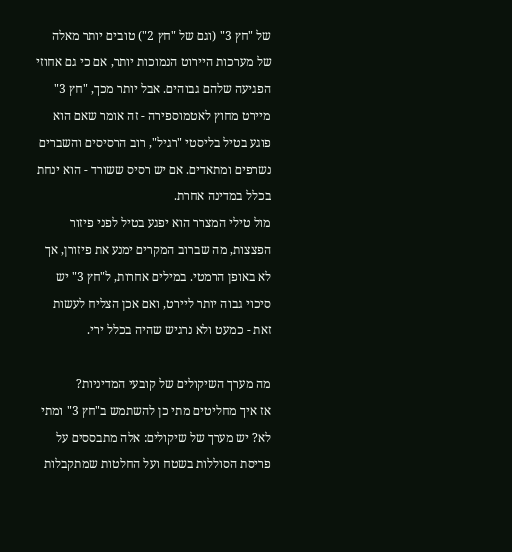של "חץ 3" (וגם של "חץ 2") טובים יותר מאלה של מערכות היירוט הנמוכות יותר, אם כי גם אחוזי הפגיעה שלהם גבוהים. אבל יותר מכך, "חץ 3" מיירט מחוץ לאטמוספירה - זה אומר שאם הוא פוגע בטיל בליסטי "רגיל", רוב הרסיסים והשברים נשרפים ומתאדים. אם יש רסיס ששורד - הוא ינחת בכלל במדינה אחרת.
מול טילי המצרר הוא יפגע בטיל לפני פיזור הפצצות, מה שברוב המקרים ימנע את פיזורן, אך לא באופן הרמטי. במילים אחרות, ל"חץ 3" יש סיכוי גבוה יותר ליירט, ואם אכן הצליח לעשות זאת - כמעט ולא נרגיש שהיה בכלל ירי.

מה מערך השיקולים של קובעי המדיניות?
אז איך מחליטים מתי כן להשתמש ב"חץ 3" ומתי לא? יש מערך של שיקולים: אלה מתבססים על פריסת הסוללות בשטח ועל החלטות שמתקבלות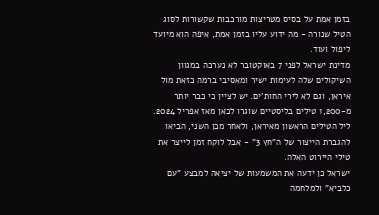בזמן אמת על בסיס מטריצות מורכבות שקשורות לסוג הטיל שנורה - מה ידוע עליו בזמן אמת, איפה הוא מיועד ליפול ועוד.
מדינת ישראל לפני 7 באוקטובר לא נערכה במגוון השיקולים שלה לעימות ישיר ומאסיבי ברמה כזאת מול איראן, וגם לא לירי החות'ים. יש לציין כי כבר יותר מ-1,200 טילים בליסטיים שוגרו לכאן מאז אפריל 2024. ליל הטילים הראשון מאיראן, ולאחר מכן השני, הביאו להגברת הייצור של ה"חץ 3" - אבל לוקח זמן לייצר את טילי היירוט האלה.
ישראל כן ידעה את המשמעות של יציאה למבצע "עם כלביא" ולמלחמה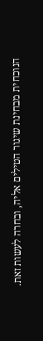הנוכחית מבחינת שיגור הטילים אליה, ובחרה לעשות זאת.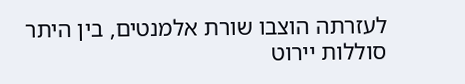לעזרתה הוצבו שורת אלמנטים, בין היתר סוללות יירוט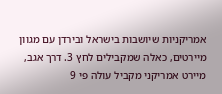אמריקניות שיושבות בישראל ובירדן עם מגוון מיירטים, כאלה שמקבילים לחץ 3. דרך אגב, מיירט אמריקני מקביל עולה פי 9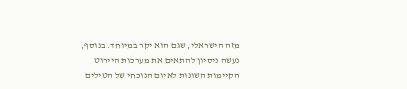מזה הישראלי, שגם הוא יקר במיוחד. בנוסף, נעשה ניסיון להתאים את מערכות היירוט הקיימות השונות לאיום הנוכחי של הטילים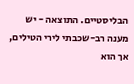הבליסטיים. התוצאה - יש מענה רב-שכבתי לירי הטילים, אך הוא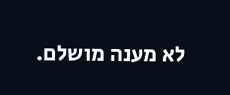לא מענה מושלם.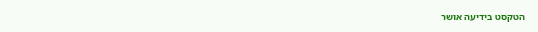הטקסט בידיעה אושר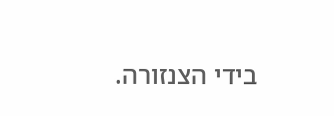בידי הצנזורה.